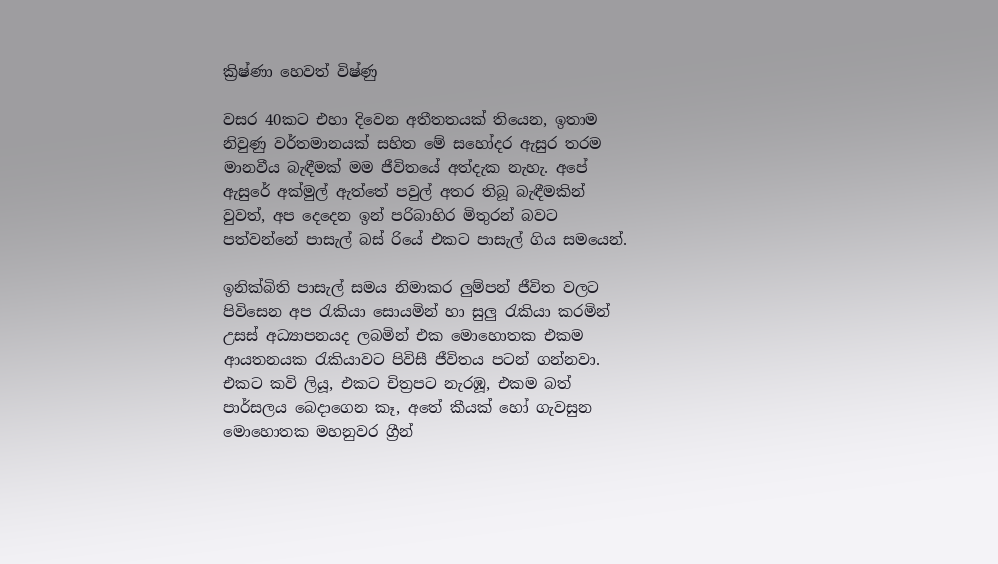ක්‍රිෂ්ණා හෙවත් විෂ්ණු

වසර 40කට එහා දිවෙන අතීතතයක් තියෙන, ඉතාම නිවුණු වර්තමානයක් සහිත මේ සහෝදර ඇසුර තරම මානවීය බැඳීමක් මම ජීවිතයේ අත්දැක නැහැ. අපේ ඇසුරේ අක්මුල් ඇත්තේ පවුල් අතර තිබූ බැඳීමකින් වුවත්, අප දෙදෙන ඉන් පරිබාහිර මිතුරන් බවට පත්වන්නේ පාසැල් බස් රියේ එකට පාසැල් ගිය සමයෙන්.

ඉනික්බිති පාසැල් සමය නිමාකර ලුම්පන් ජීවිත වලට පිවිසෙන අප රැකියා සොයමින් හා සුලු රැකියා කරමින් උසස් අධ්‍යාපනයද ලබමින් එක මොහොතක එකම ආයතනයක රැකියාවට පිවිසී ජීවිතය පටන් ගන්නවා. එකට කවි ලියූ, එකට චිත්‍රපට නැරඹූ, එකම බත් පාර්සලය බෙදාගෙන කෑ, අතේ කීයක් හෝ ගැවසුන මොහොතක මහනුවර ග්‍රීන්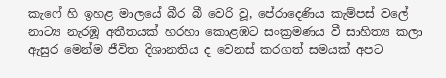කැෆේ හි ඉහළ මාලයේ බීර බී වෙරි වූ, පේරාදෙණිය කැම්පස් වලේ නාට්‍ය නැරඹූ අතීතයක් හරහා කොළඹට සංක්‍රමණය වී සාහිත්‍ය කලා ඇසුර මෙන්ම ජීවිත දිශානතිය ද වෙනස් කරගත් සමයක් අපට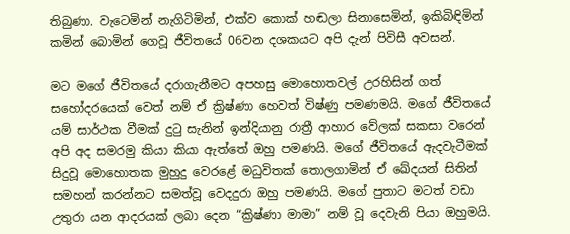තිබුණා. වැටෙමින් නැගිටිමින්, එක්ව කොක් හඬලා සිනාසෙමින්, ඉකිබිඳිමින් කමින් බොමින් ගෙවූ ජීවිතයේ 06වන දශකයට අපි දැන් පිවිසී අවසන්.

මට මගේ ජීවිතයේ දරාගැනීමට අපහසු මොහොතවල් උරහිසින් ගත් සහෝදරයෙක් වෙත් නම් ඒ ක්‍රිෂ්ණා හෙවත් විෂ්ණු පමණමයි. මගේ ජීවිතයේ යම් සාර්ථක වීමක් දුටු සැනින් ඉන්දියානු රාත්‍රී ආහාර වේලක් සකසා වරෙන් අපි අද සමරමු කියා කියා ඇත්තේ ඔහු පමණයි. මගේ ජීවිතයේ ඇදවැටීමක් සිදුවූ මොහොතක මුහුදු වෙරළේ මධුවිතක් තොලගාමින් ඒ ඛේදයන් සිතින් සමහන් කරන්නට සමත්වූ වෙදදුරා ඔහු පමණයි. මගේ පුතාට මටත් වඩා උතුරා යන ආදරයක් ලබා දෙන “ක්‍රිෂ්ණා මාමා” නම් වූ දෙවැනි පියා ඔහුමයි.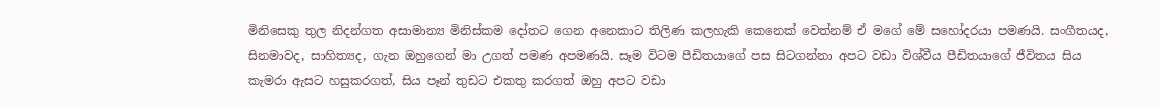මිනිසෙකු තුල නිදන්ගත අසාමාන්‍ය මිනිස්කම දෝතට ගෙන අනෙකාට තිලිණ කලහැකි කෙනෙක් වෙත්නම් ඒ මගේ මේ සහෝදරයා පමණයි. සංගීතයද, සිනමාවද, සාහිත්‍යද, ගැන ඔහුගෙන් මා උගත් පමණ අපමණයි. සෑම විටම පීඩිතයාගේ පස සිටගන්නා අපට වඩා විශ්වීය පීඩිතයාගේ ජීවිතය සිය කැමරා ඇසට හසුකරගත්, සිය පෑන් තුඩට එකතු කරගත් ඔහු අපට වඩා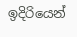ඉදිරියෙන්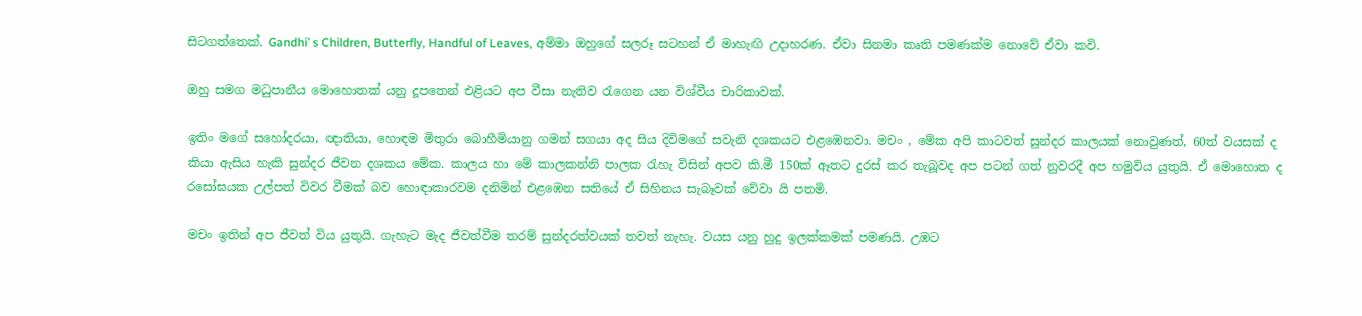සිටගත්තෙක්. Gandhi’ s Children, Butterfly, Handful of Leaves, අම්මා ඔහුගේ සලරූ සටහන් ඒ මාහැඟි උදාහරණ. ඒවා සිනමා කෘති පමණක්ම නොවේ ඒවා කවි.

ඔහු සමග මධුපානීය මොහොතක් යනු දූපතෙන් එළියට අප වීසා නැතිව රැගෙන යන විශ්වීය චාරිකාවක්.

ඉතිං මගේ සහෝදරයා, ඥාතියා, හොඳම මිතුරා බොහීමියානු ගමන් සගයා අද සිය දිවිමගේ සවැනි දශකයට එළඹෙනවා. මචං , මේක අපි කාටවත් සුන්දර කාලයක් නොවුණත්, 60ත් වයසක් ද කියා ඇසිය හැකි සුන්දර ජීවන දශකය මේක. කාලය හා මේ කාලකන්නි පාලක රැහැ විසින් අපව කි.මී 150ක් ඈතට දුරස් කර තැබූවද අප පටන් ගත් නුවරදී අප හමුවිය යුතුයි. ඒ මොහොත ද රසෝඝයක උල්පත් විවර වීමක් බව හොඳාකාරවම දනිමින් එළඹෙන සතියේ ඒ සිහිනය සැබෑවක් වේවා යි පතමි.

මචං ඉතින් අප ජීවත් විය යුතුයි. ගැහැට මැද ජීවත්වීම තරම් සුන්දරත්වයක් තවත් නැහැ. වයස යනු හුදු ඉලක්කමක් පමණයි. උඹට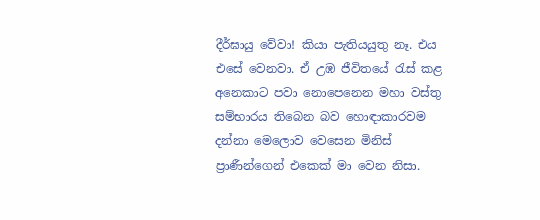දීර්ඝායු වේවා! කියා පැතියයුතු නෑ. එය එසේ වෙනවා. ඒ උඹ ජීවිතයේ රැස් කළ අනෙකාට පවා නොපෙනෙන මහා වස්තු සම්භාරය තිබෙන බව හොඳාකාරවම දන්නා මෙලොව වෙසෙන මිනිස් ප්‍රාණීන්ගෙන් එකෙක් මා වෙන නිසා.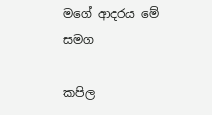මගේ ආදරය මේ සමග

කපිල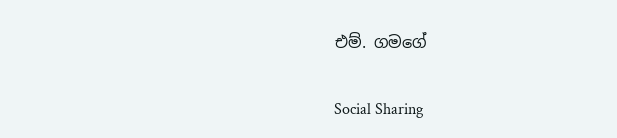එම්. ගමගේ

Social Sharing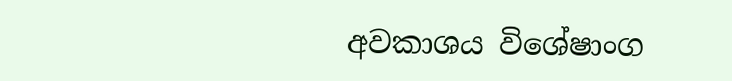අවකාශය විශේෂාංග